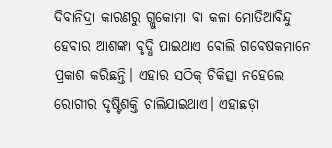ଦିବାନିଦ୍ରା କାରଣରୁ ଗ୍ଲୁକୋମା ବା କଳା ମୋତିଆବିନ୍ଦୁ ହେବାର ଆଶଙ୍କା ବୃଦ୍ଧି ପାଇଥାଏ ବୋଲି ଗବେଷକମାନେ ପ୍ରକାଶ କରିଛନ୍ତି। ଏହାର ସଠିକ୍ ଚିକିତ୍ସା ନହେଲେ ରୋଗୀର ଦୃଷ୍ଟିଶକ୍ତି ଚାଲିଯାଇଥାଏ। ଏହାଛଡ଼ା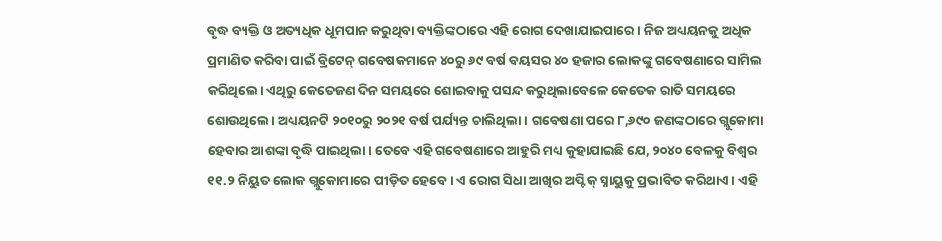ବୃଦ୍ଧ ବ୍ୟକ୍ତି ଓ ଅତ୍ୟଧିକ ଧୂମପାନ କରୁଥିବା ବ୍ୟକ୍ତିଙ୍କଠାରେ ଏହି ରୋଗ ଦେଖାଯାଇପାରେ। ନିଜ ଅଧ୍ୟୟନକୁ ଅଧିକ ପ୍ରମାଣିତ କରିବା ପାଇଁ ବ୍ରିଟେନ୍ ଗବେଷକମାନେ ୪୦ରୁ ୬୯ ବର୍ଷ ବୟସର ୪୦ ହଜାର ଲୋକଙ୍କୁ ଗବେଷଣାରେ ସାମିଲ କରିଥିଲେ। ଏଥିରୁ କେତେଜଣ ଦିନ ସମୟରେ ଶୋଇବାକୁ ପସନ୍ଦ କରୁଥିଲାବେଳେ କେତେକ ରାତି ସମୟରେ ଶୋଉଥିଲେ। ଅଧ୍ୟୟନଟି ୨୦୧୦ରୁ ୨୦୨୧ ବର୍ଷ ପର୍ଯ୍ୟନ୍ତ ଚାଲିଥିଲା। ଗବେଷଣା ପରେ ୮,୬୯୦ ଜଣଙ୍କଠାରେ ଗ୍ଲୁକୋମା ହେବାର ଆଶଙ୍କା ବୃଦ୍ଧି ପାଇଥିଲା। ତେବେ ଏହି ଗବେଷଣାରେ ଆହୁରି ମଧ୍ୟ କୁହାଯାଇଛି ଯେ, ୨୦୪୦ ବେଳକୁ ବିଶ୍ବର ୧୧.୨ ନିୟୁତ ଲୋକ ଗ୍ଲୁକୋମାରେ ପୀଡ଼ିତ ହେବେ। ଏ ରୋଗ ସିଧା ଆଖିର ଅପ୍ଟିକ୍ ସ୍ନାୟୁକୁ ପ୍ରଭାବିତ କରିଥାଏ। ଏହି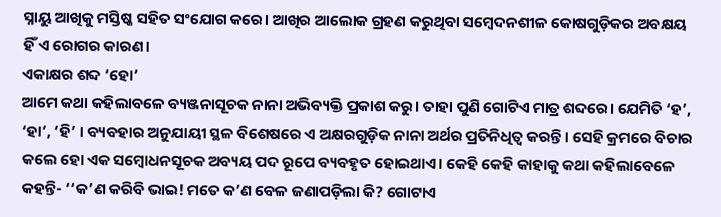ସ୍ନାୟୁ ଆଖିକୁ ମସ୍ତିଷ୍କ ସହିତ ସଂଯୋଗ କରେ। ଆଖିର ଆଲୋକ ଗ୍ରହଣ କରୁଥିବା ସମ୍ବେଦନଶୀଳ କୋଷଗୁଡ଼ିକର ଅବକ୍ଷୟ ହିଁ ଏ ରୋଗର କାରଣ।
ଏକାକ୍ଷର ଶବ୍ଦ ‘ହୋ’
ଆମେ କଥା କହିଲାବଳେ ବ୍ୟଞ୍ଜନାସୂଚକ ନାନା ଅଭିବ୍ୟକ୍ତି ପ୍ରକାଶ କରୁ। ତାହା ପୁଣି ଗୋଟିଏ ମାତ୍ର ଶବ୍ଦରେ। ଯେମିତି ‘ହ’, ‘ହା’, ‘ହି’ । ବ୍ୟବହାର ଅନୁଯାୟୀ ସ୍ଥଳ ବିଶେଷରେ ଏ ଅକ୍ଷରଗୁଡ଼ିକ ନାନା ଅର୍ଥର ପ୍ରତିନିଧିତ୍ବ କରନ୍ତି। ସେହି କ୍ରମରେ ବିଚାର କଲେ ହୋ ଏକ ସମ୍ବୋଧନସୂଚକ ଅବ୍ୟୟ ପଦ ରୂପେ ବ୍ୟବହୃତ ହୋଇଥାଏ। କେହି କେହି କାହାକୁ କଥା କହିଲାବେଳେ କହନ୍ତି- ‘‘କ’ଣ କରିବି ଭାଇ! ମତେ କ’ଣ ବେଳ ଜଣାପଡ଼ିଲା କି? ଗୋଟାଏ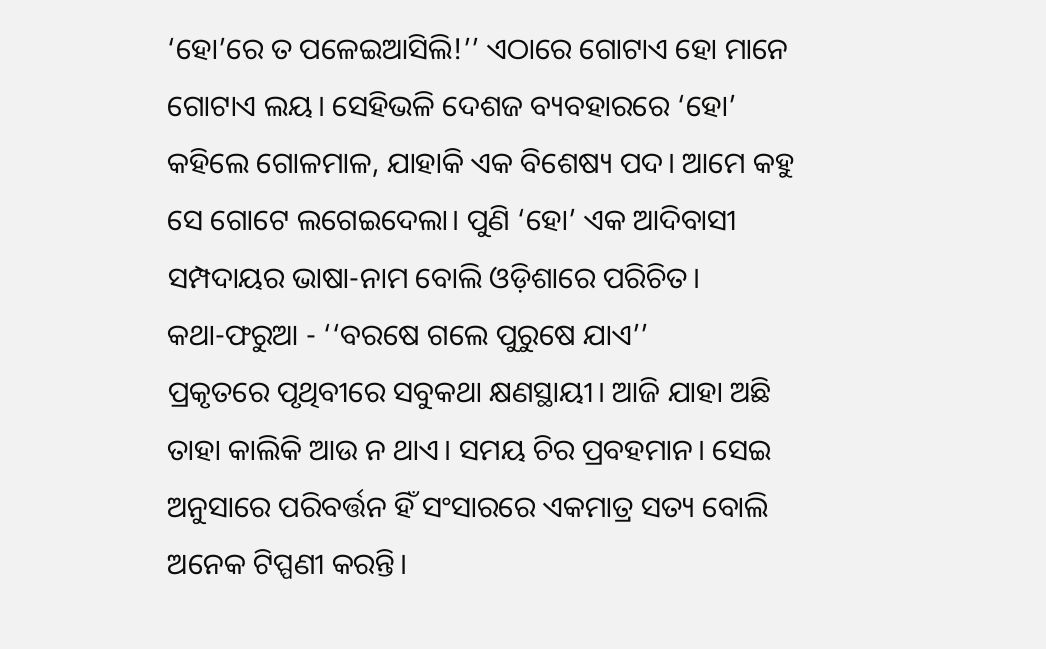‘ହୋ’ରେ ତ ପଳେଇଆସିଲି!’’ ଏଠାରେ ଗୋଟାଏ ହୋ ମାନେ ଗୋଟାଏ ଲୟ। ସେହିଭଳି ଦେଶଜ ବ୍ୟବହାରରେ ‘ହୋ’ କହିଲେ ଗୋଳମାଳ, ଯାହାକି ଏକ ବିଶେଷ୍ୟ ପଦ। ଆମେ କହୁ ସେ ଗୋଟେ ଲଗେଇଦେଲା। ପୁଣି ‘ହୋ’ ଏକ ଆଦିବାସୀ ସମ୍ପଦାୟର ଭାଷା-ନାମ ବୋଲି ଓଡ଼ିଶାରେ ପରିଚିତ।
କଥା-ଫରୁଆ - ‘‘ବରଷେ ଗଲେ ପୁରୁଷେ ଯାଏ’’
ପ୍ରକୃତରେ ପୃଥିବୀରେ ସବୁକଥା କ୍ଷଣସ୍ଥାୟୀ। ଆଜି ଯାହା ଅଛି ତାହା କାଲିକି ଆଉ ନ ଥାଏ। ସମୟ ଚିର ପ୍ରବହମାନ। ସେଇ ଅନୁସାରେ ପରିବର୍ତ୍ତନ ହିଁ ସଂସାରରେ ଏକମାତ୍ର ସତ୍ୟ ବୋଲି ଅନେକ ଟିପ୍ପଣୀ କରନ୍ତି।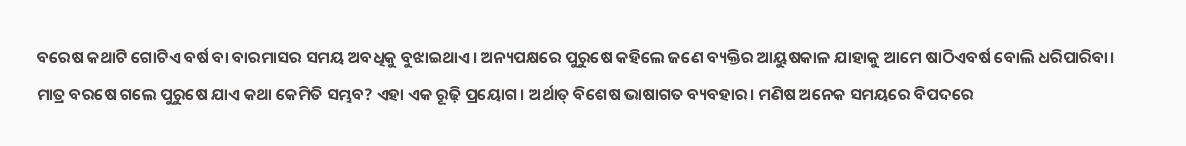ବରେଷ କଥାଟି ଗୋଟିଏ ବର୍ଷ ବା ବାରମାସର ସମୟ ଅବଧିକୁ ବୁଝାଇଥାଏ। ଅନ୍ୟପକ୍ଷରେ ପୁରୁଷେ କହିଲେ ଜଣେ ବ୍ୟକ୍ତିର ଆୟୁଷକାଳ ଯାହାକୁ ଆମେ ଷାଠିଏବର୍ଷ ବୋଲି ଧରିପାରିବା। ମାତ୍ର ବରଷେ ଗଲେ ପୁରୁଷେ ଯାଏ କଥା କେମିତି ସମ୍ଭବ? ଏହା ଏକ ରୂଢ଼ି ପ୍ରୟୋଗ। ଅର୍ଥାତ୍ ବିଶେଷ ଭାଷାଗତ ବ୍ୟବହାର। ମଣିଷ ଅନେକ ସମୟରେ ବିପଦରେ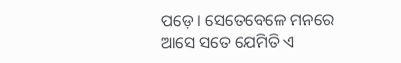ପଡ଼େ। ସେତେବେଳେ ମନରେ ଆସେ ସତେ ଯେମିତି ଏ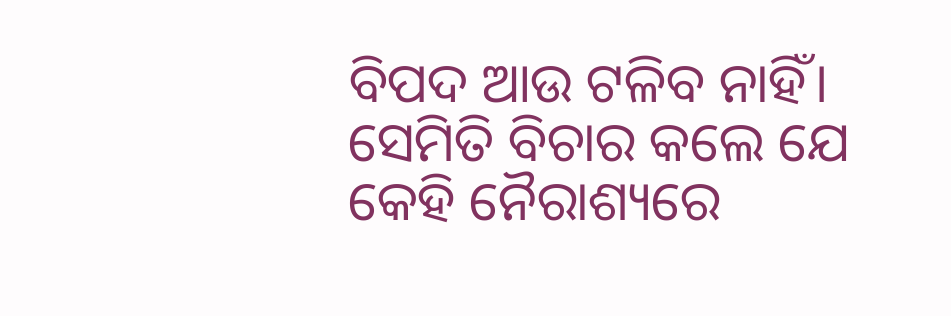ବିପଦ ଆଉ ଟଳିବ ନାହିଁ। ସେମିତି ବିଚାର କଲେ ଯେ କେହି ନୈରାଶ୍ୟରେ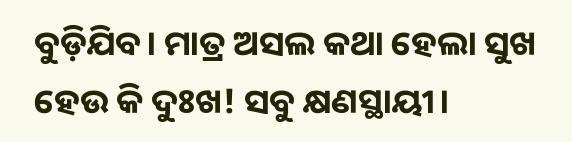ବୁଡ଼ିଯିବ। ମାତ୍ର ଅସଲ କଥା ହେଲା ସୁଖ ହେଉ କି ଦୁଃଖ! ସବୁ କ୍ଷଣସ୍ଥାୟୀ।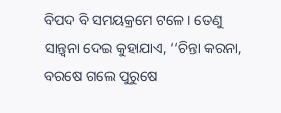ବିପଦ ବି ସମୟକ୍ରମେ ଟଳେ। ତେଣୁ ସାନ୍ତ୍ବନା ଦେଇ କୁହାଯାଏ, ‘‘ଚିନ୍ତା କରନା, ବରଷେ ଗଲେ ପୁରୁଷେ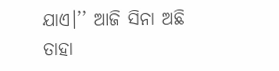ଯାଏ।’’ ଆଜି ସିନା ଅଛି ତାହା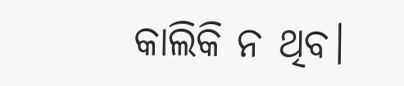କାଲିକି ନ ଥିବ।